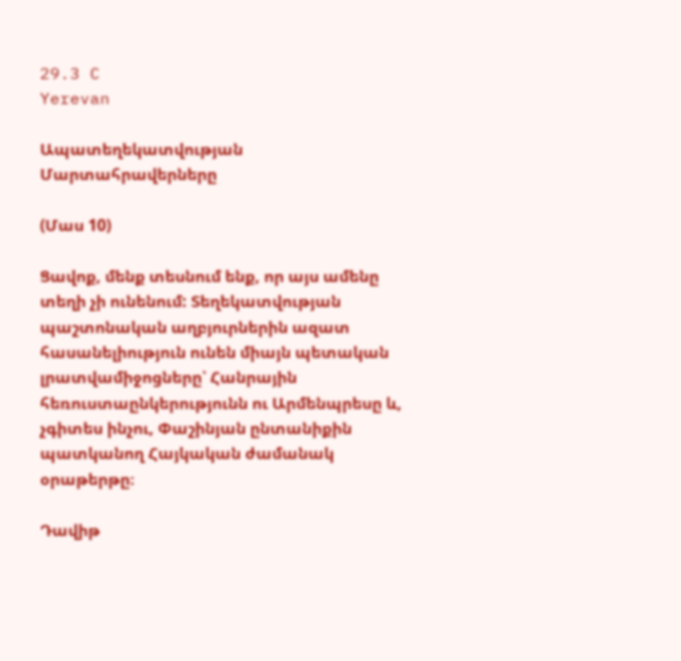29.3 C
Yerevan

Ապատեղեկատվության Մարտահրավերները

(Մաս 10)

Ցավոք, մենք տեսնում ենք, որ այս ամենը տեղի չի ունենում: Տեղեկատվության պաշտոնական աղբյուրներին ազատ հասանելիություն ունեն միայն պետական լրատվամիջոցները՝ Հանրային հեռուստաընկերությունն ու Արմենպրեսը և, չգիտես ինչու, Փաշինյան ընտանիքին պատկանող Հայկական ժամանակ օրաթերթը։

Դավիթ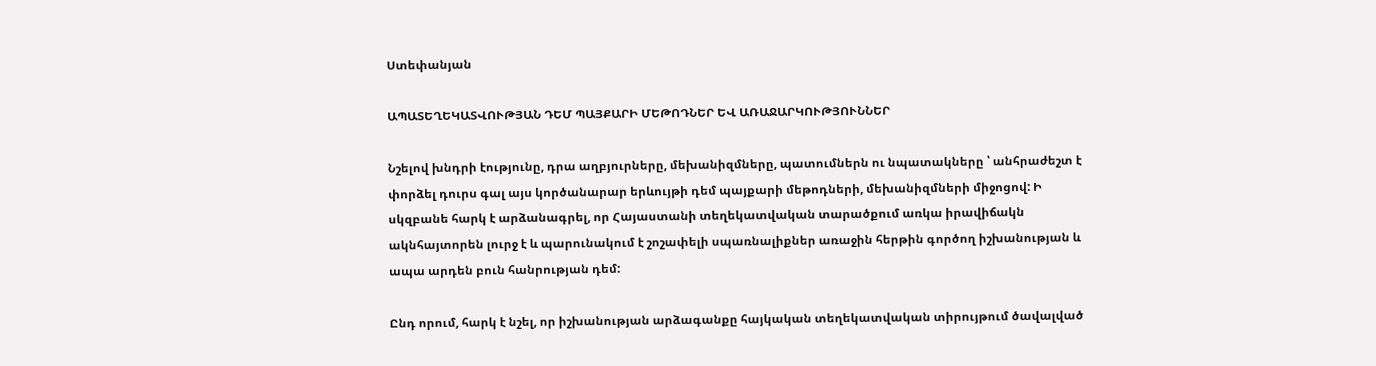Ստեփանյան

ԱՊԱՏԵՂԵԿԱՏՎՈՒԹՅԱՆ ԴԵՄ ՊԱՅՔԱՐԻ ՄԵԹՈԴՆԵՐ ԵՎ ԱՌԱՋԱՐԿՈՒԹՅՈՒՆՆԵՐ

Նշելով խնդրի էությունը, դրա աղբյուրները, մեխանիզմները, պատումներն ու նպատակները ՝ անհրաժեշտ է փորձել դուրս գալ այս կործանարար երևույթի դեմ պայքարի մեթոդների, մեխանիզմների միջոցով: Ի սկզբանե հարկ է արձանագրել, որ Հայաստանի տեղեկատվական տարածքում առկա իրավիճակն ակնհայտորեն լուրջ է և պարունակում է շոշափելի սպառնալիքներ առաջին հերթին գործող իշխանության և ապա արդեն բուն հանրության դեմ:

Ընդ որում, հարկ է նշել, որ իշխանության արձագանքը հայկական տեղեկատվական տիրույթում ծավալված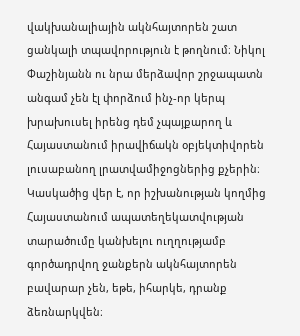վակխանալիային ակնհայտորեն շատ ցանկալի տպավորություն է թողնում։ Նիկոլ Փաշինյանն ու նրա մերձավոր շրջապատն անգամ չեն էլ փորձում ինչ-որ կերպ խրախուսել իրենց դեմ չպայքարող և Հայաստանում իրավիճակն օբյեկտիվորեն լուսաբանող լրատվամիջոցներից քչերին։ Կասկածից վեր է, որ իշխանության կողմից Հայաստանում ապատեղեկատվության տարածումը կանխելու ուղղությամբ գործադրվող ջանքերն ակնհայտորեն բավարար չեն, եթե, իհարկե, դրանք ձեռնարկվեն։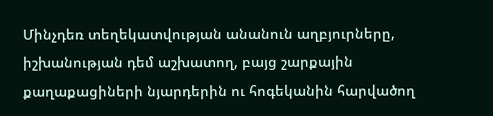Մինչդեռ տեղեկատվության անանուն աղբյուրները, իշխանության դեմ աշխատող, բայց շարքային քաղաքացիների նյարդերին ու հոգեկանին հարվածող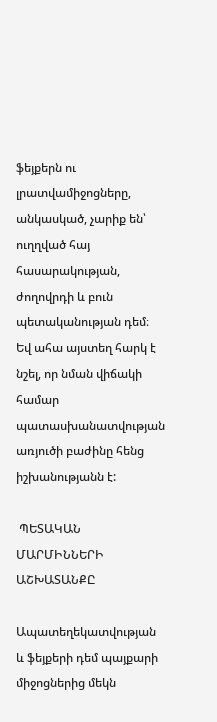ֆեյքերն ու լրատվամիջոցները, անկասկած, չարիք են՝ ուղղված հայ հասարակության, ժողովրդի և բուն պետականության դեմ։ Եվ ահա այստեղ հարկ է նշել, որ նման վիճակի համար պատասխանատվության առյուծի բաժինը հենց իշխանությանն է:

 ՊԵՏԱԿԱՆ ՄԱՐՄԻՆՆԵՐԻ ԱՇԽԱՏԱՆՔԸ

Ապատեղեկատվության և ֆեյքերի դեմ պայքարի միջոցներից մեկն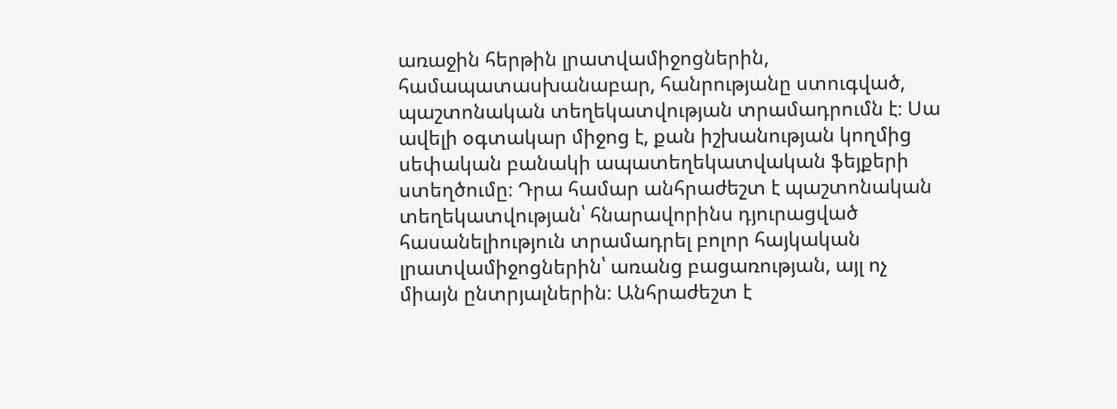առաջին հերթին լրատվամիջոցներին, համապատասխանաբար, հանրությանը ստուգված, պաշտոնական տեղեկատվության տրամադրումն է։ Սա ավելի օգտակար միջոց է, քան իշխանության կողմից սեփական բանակի ապատեղեկատվական ֆեյքերի ստեղծումը։ Դրա համար անհրաժեշտ է պաշտոնական տեղեկատվության՝ հնարավորինս դյուրացված հասանելիություն տրամադրել բոլոր հայկական լրատվամիջոցներին՝ առանց բացառության, այլ ոչ միայն ընտրյալներին։ Անհրաժեշտ է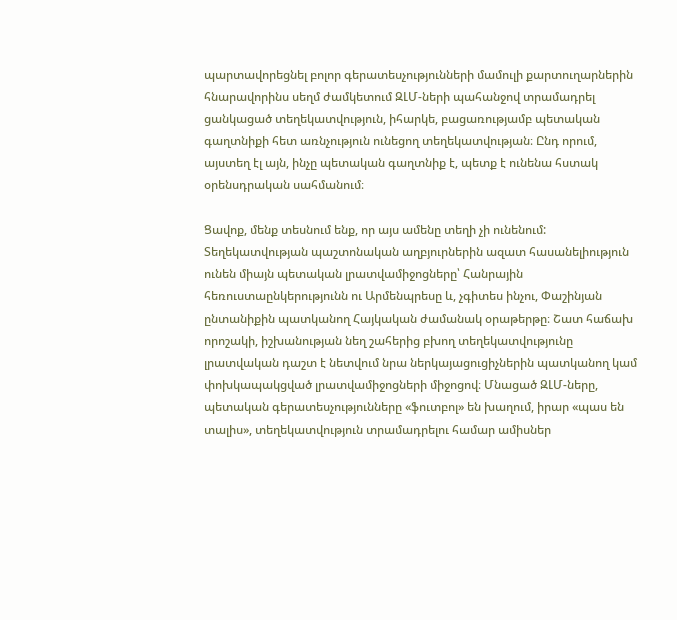պարտավորեցնել բոլոր գերատեսչությունների մամուլի քարտուղարներին հնարավորինս սեղմ ժամկետում ԶԼՄ-ների պահանջով տրամադրել ցանկացած տեղեկատվություն, իհարկե, բացառությամբ պետական գաղտնիքի հետ առնչություն ունեցող տեղեկատվության։ Ընդ որում, այստեղ էլ այն, ինչը պետական գաղտնիք է, պետք է ունենա հստակ օրենսդրական սահմանում։

Ցավոք, մենք տեսնում ենք, որ այս ամենը տեղի չի ունենում: Տեղեկատվության պաշտոնական աղբյուրներին ազատ հասանելիություն ունեն միայն պետական լրատվամիջոցները՝ Հանրային հեռուստաընկերությունն ու Արմենպրեսը և, չգիտես ինչու, Փաշինյան ընտանիքին պատկանող Հայկական ժամանակ օրաթերթը։ Շատ հաճախ որոշակի, իշխանության նեղ շահերից բխող տեղեկատվությունը լրատվական դաշտ է նետվում նրա ներկայացուցիչներին պատկանող կամ փոխկապակցված լրատվամիջոցների միջոցով։ Մնացած ԶԼՄ-ները, պետական գերատեսչությունները «ֆուտբոլ» են խաղում, իրար «պաս են տալիս», տեղեկատվություն տրամադրելու համար ամիսներ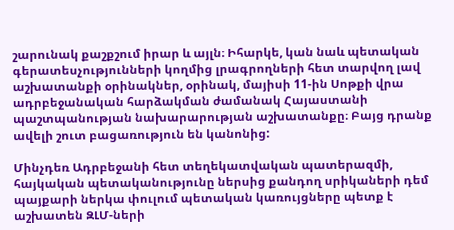շարունակ քաշքշում իրար և այլն։ Իհարկե, կան նաև պետական գերատեսչությունների կողմից լրագրողների հետ տարվող լավ աշխատանքի օրինակներ, օրինակ, մայիսի 11-ին Սոթքի վրա ադրբեջանական հարձակման ժամանակ Հայաստանի պաշտպանության նախարարության աշխատանքը։ Բայց դրանք ավելի շուտ բացառություն են կանոնից:

Մինչդեռ Ադրբեջանի հետ տեղեկատվական պատերազմի, հայկական պետականությունը ներսից քանդող սրիկաների դեմ պայքարի ներկա փուլում պետական կառույցները պետք է աշխատեն ԶԼՄ-ների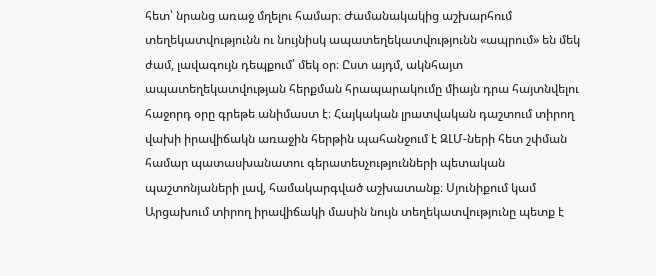հետ՝ նրանց առաջ մղելու համար։ Ժամանակակից աշխարհում տեղեկատվությունն ու նույնիսկ ապատեղեկատվությունն «ապրում» են մեկ ժամ, լավագույն դեպքում՝ մեկ օր։ Ըստ այդմ, ակնհայտ ապատեղեկատվության հերքման հրապարակումը միայն դրա հայտնվելու հաջորդ օրը գրեթե անիմաստ է։ Հայկական լրատվական դաշտում տիրող վախի իրավիճակն առաջին հերթին պահանջում է ԶԼՄ-ների հետ շփման համար պատասխանատու գերատեսչությունների պետական պաշտոնյաների լավ, համակարգված աշխատանք։ Սյունիքում կամ Արցախում տիրող իրավիճակի մասին նույն տեղեկատվությունը պետք է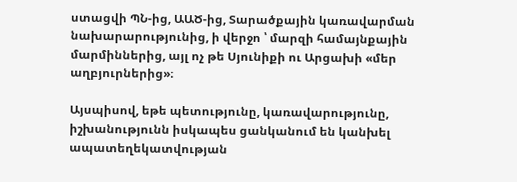ստացվի ՊՆ-ից, ԱԱԾ-ից, Տարածքային կառավարման նախարարությունից, ի վերջո ՝ մարզի համայնքային մարմիններից, այլ ոչ թե Սյունիքի ու Արցախի «մեր աղբյուրներից»։

Այսպիսով, եթե պետությունը, կառավարությունը, իշխանությունն իսկապես ցանկանում են կանխել ապատեղեկատվության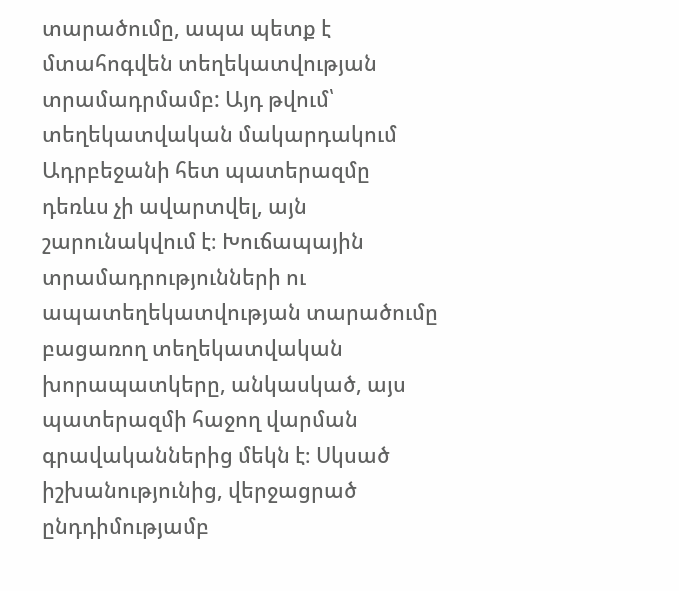տարածումը, ապա պետք է մտահոգվեն տեղեկատվության տրամադրմամբ: Այդ թվում՝ տեղեկատվական մակարդակում Ադրբեջանի հետ պատերազմը դեռևս չի ավարտվել, այն շարունակվում է։ Խուճապային տրամադրությունների ու ապատեղեկատվության տարածումը բացառող տեղեկատվական խորապատկերը, անկասկած, այս պատերազմի հաջող վարման գրավականներից մեկն է։ Սկսած իշխանությունից, վերջացրած ընդդիմությամբ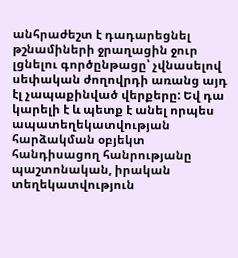անհրաժեշտ է դադարեցնել թշնամիների ջրաղացին ջուր լցնելու գործընթացը՝ չվնասելով սեփական ժողովրդի առանց այդ էլ չապաքինված վերքերը: Եվ դա կարելի է և պետք է անել որպես ապատեղեկատվության հարձակման օբյեկտ հանդիսացող հանրությանը պաշտոնական, իրական տեղեկատվություն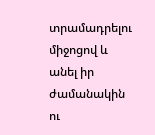տրամադրելու միջոցով և անել իր ժամանակին ու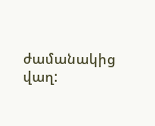ժամանակից վաղ: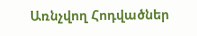Առնչվող Հոդվածներ